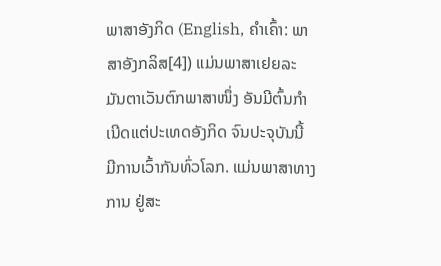ພາສາອັງກິດ (English, ຄຳເຄົ້າ: ພາສາອັງກລິສ[4]) ແມ່ນພາສາເຢຍລະມັນຕາເວັນຕົກພາສາໜຶ່ງ ອັນມີຕົ້ນກຳເນີດແຕ່ປະເທດອັງກິດ ຈົນປະຈຸບັນນີ້ ມີການເວົ້າກັນທົ່ວໂລກ. ແມ່ນພາສາທາງການ ຢູ່ສະ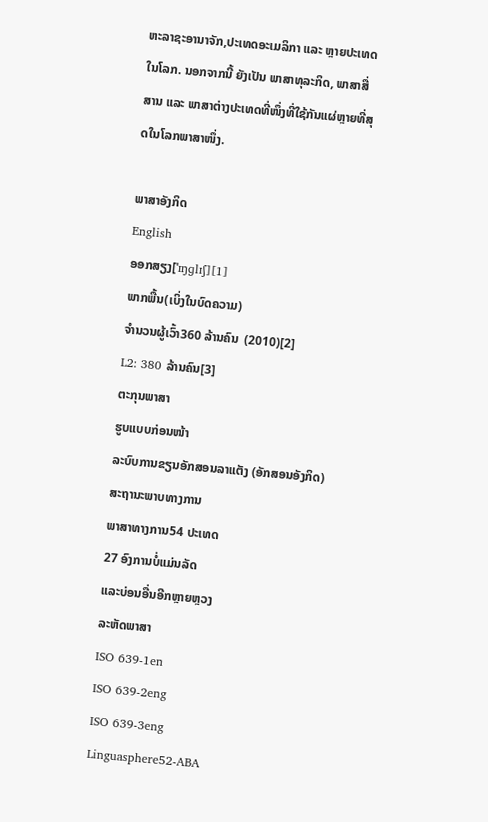ຫະລາຊະອານາຈັກ,ປະເທດອະເມລິກາ ແລະ ຫຼາຍປະເທດໃນໂລກ. ນອກຈາກນີ້ ຍັງເປັນ ພາສາທຸລະກິດ, ພາສາສື່ສານ ແລະ ພາສາຕ່າງປະເທດທີ່ໜຶ່ງທີ່ໃຊ້ກັນແຜ່ຫຼາຍທີ່ສຸດໃນໂລກພາສາໜຶ່ງ.

ພາສາອັງກິດ
English
ອອກສຽງ[ˈɪŋɡlɪʃ][1]
ພາກພື້ນ(ເບິ່ງໃນບົດຄວາມ)
ຈຳນວນຜູ້ເວົ້າ360 ລ້ານຄົນ  (2010)[2]
L2: 380 ລ້ານຄົນ[3]
ຕະກຸນພາສາ
ຮູບແບບກ່ອນໜ້າ
ລະບົບການຂຽນອັກສອນລາແຕັງ (ອັກສອນອັງກິດ)
ສະຖານະພາບທາງການ
ພາສາທາງການ54 ປະເທດ
27 ອົງການບໍ່ແມ່ນລັດ
ແລະບ່ອນອື່ນອີກຫຼາຍຫຼວງ
ລະຫັດພາສາ
ISO 639-1en
ISO 639-2eng
ISO 639-3eng
Linguasphere52-ABA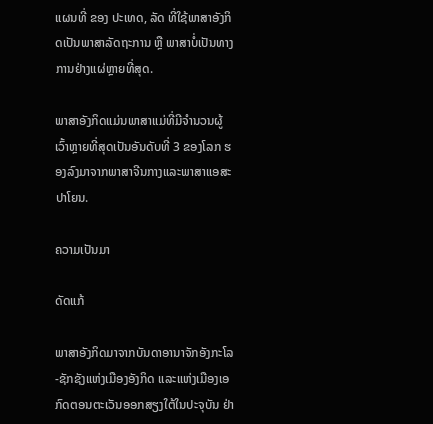ແຜນທີ່ ຂອງ ປະເທດ, ລັດ ທີ່ໃຊ້ພາສາອັງກິດເປັນພາສາລັດຖະການ ຫຼື ພາສາບໍ່ເປັນທາງການຢ່າງແຜ່ຫຼາຍທີ່ສຸດ.

ພາສາອັງກິດແມ່ນພາສາແມ່ທີ່ມີຈຳນວນຜູ້ເວົ້າຫຼາຍທີ່ສຸດເປັນອັນດັບທີ່ 3 ຂອງໂລກ ຮອງລົງມາຈາກພາສາຈີນກາງແລະພາສາແອສະປາໂຍນ.

ຄວາມເປັນມາ

ດັດແກ້

ພາສາອັງກິດມາຈາກບັນດາອານາຈັກອັງກະໂລ-ຊັກຊັງແຫ່ງເມືອງອັງກິດ ແລະແຫ່ງເມືອງເອກົດຕອນຕະເວັນອອກສຽງໃຕ້ໃນປະຈຸບັນ ຢ່າ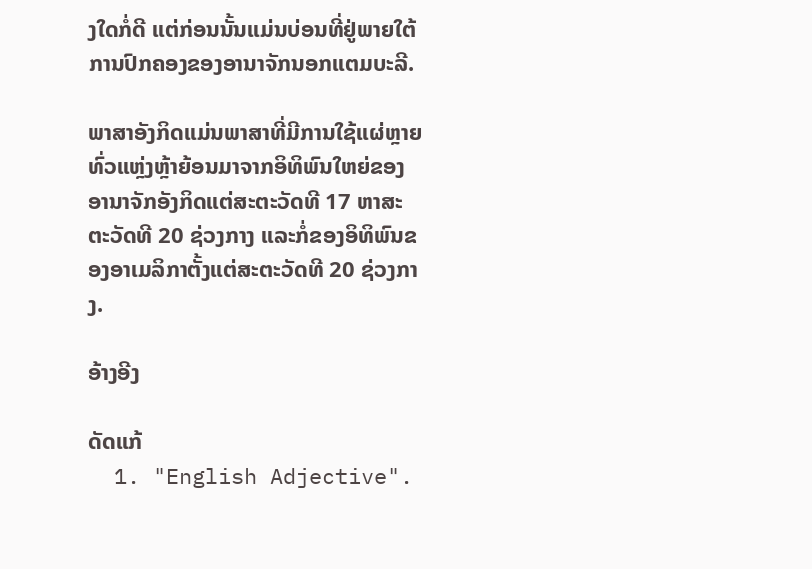ງໃດກໍ່ດີ ແຕ່ກ່ອນນັ້ນແມ່ນບ່ອນທີ່ຢູ່ພາຍໃຕ້ການປົກຄອງຂອງອານາຈັກນອກແຕມບະລີ.

ພາສາອັງກິດແມ່ນພາສາທີ່ມີການໃຊ້ແຜ່ຫຼາຍທົ່ວແຫຼ່ງຫຼ້າຍ້ອນມາຈາກອິທິພົນໃຫຍ່ຂອງອານາຈັກອັງກິດແຕ່ສະຕະວັດທີ 17 ຫາສະຕະວັດທີ 20 ຊ່ວງກາງ ແລະກໍ່ຂອງອິທິພົນຂອງອາເມລິກາຕັ້ງແຕ່ສະຕະວັດທີ 20 ຊ່ວງກາງ.

ອ້າງອີງ

ດັດແກ້
  1. "English Adjective".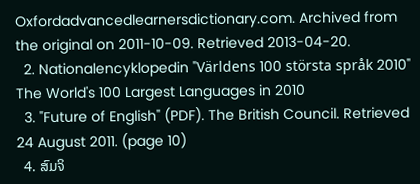Oxfordadvancedlearnersdictionary.com. Archived from the original on 2011-10-09. Retrieved 2013-04-20.
  2. Nationalencyklopedin "Världens 100 största språk 2010" The World's 100 Largest Languages in 2010
  3. "Future of English" (PDF). The British Council. Retrieved 24 August 2011. (page 10)
  4. ສົມຈິ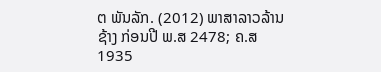ຕ ພັນລັກ. (2012) ພາສາລາວລ້ານຊ້າງ ກ່ອນປີ ພ.ສ 2478; ຄ.ສ 1935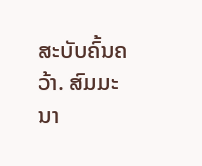ສະບັບຄົ້ນຄວ້າ. ສົມມະນາ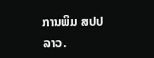ການພິມ ສປປ ລາວ.